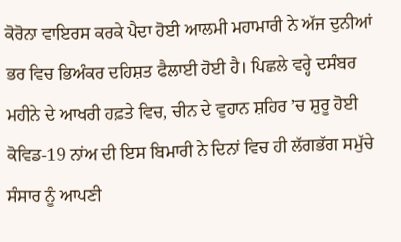ਕੋਰੋਨਾ ਵਾਇਰਸ ਕਰਕੇ ਪੈਦਾ ਹੋਈ ਆਲਮੀ ਮਹਾਮਾਰੀ ਨੇ ਅੱਜ ਦੁਨੀਆਂ ਭਰ ਵਿਚ ਭਿਅੰਕਰ ਦਹਿਸ਼ਤ ਫੈਲਾਈ ਹੋਈ ਹੈ। ਪਿਛਲੇ ਵਰ੍ਹੇ ਦਸੰਬਰ ਮਹੀਨੇ ਦੇ ਆਖਰੀ ਹਫ਼ਤੇ ਵਿਚ, ਚੀਨ ਦੇ ਵੁਹਾਨ ਸ਼ਹਿਰ ’ਚ ਸ਼ੁਰੂ ਹੋਈ ਕੋਵਿਡ-19 ਨਾਂਅ ਦੀ ਇਸ ਬਿਮਾਰੀ ਨੇ ਦਿਨਾਂ ਵਿਚ ਹੀ ਲੱਗਭੱਗ ਸਮੁੱਚੇ ਸੰਸਾਰ ਨੂੰ ਆਪਣੀ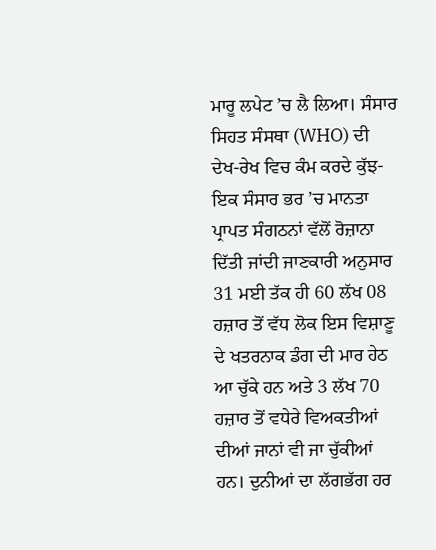ਮਾਰੂ ਲਪੇਟ ’ਚ ਲੈ ਲਿਆ। ਸੰਸਾਰ ਸਿਹਤ ਸੰਸਥਾ (WHO) ਦੀ ਦੇਖ-ਰੇਖ ਵਿਚ ਕੰਮ ਕਰਦੇ ਕੁੱਝ-ਇਕ ਸੰਸਾਰ ਭਰ ’ਚ ਮਾਨਤਾ ਪ੍ਰਾਪਤ ਸੰਗਠਨਾਂ ਵੱਲੋਂ ਰੋਜ਼ਾਨਾ ਦਿੱਤੀ ਜਾਂਦੀ ਜਾਣਕਾਰੀ ਅਨੁਸਾਰ 31 ਮਈ ਤੱਕ ਹੀ 60 ਲੱਖ 08 ਹਜ਼ਾਰ ਤੋਂ ਵੱਧ ਲੋਕ ਇਸ ਵਿਸ਼ਾਣੂ ਦੇ ਖਤਰਨਾਕ ਡੰਗ ਦੀ ਮਾਰ ਹੇਠ ਆ ਚੁੱਕੇ ਹਨ ਅਤੇ 3 ਲੱਖ 70 ਹਜ਼ਾਰ ਤੋਂ ਵਧੇਰੇ ਵਿਅਕਤੀਆਂ ਦੀਆਂ ਜਾਨਾਂ ਵੀ ਜਾ ਚੁੱਕੀਆਂ ਹਨ। ਦੁਨੀਆਂ ਦਾ ਲੱਗਭੱਗ ਹਰ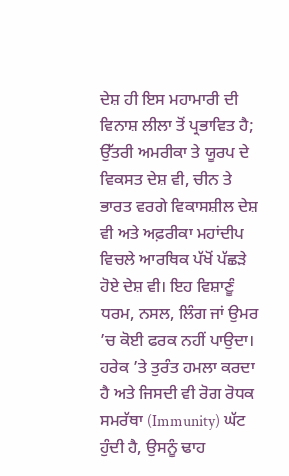ਦੇਸ਼ ਹੀ ਇਸ ਮਹਾਮਾਰੀ ਦੀ ਵਿਨਾਸ਼ ਲੀਲਾ ਤੋਂ ਪ੍ਰਭਾਵਿਤ ਹੈ; ਉੱਤਰੀ ਅਮਰੀਕਾ ਤੇ ਯੂਰਪ ਦੇ ਵਿਕਸਤ ਦੇਸ਼ ਵੀ, ਚੀਨ ਤੇ ਭਾਰਤ ਵਰਗੇ ਵਿਕਾਸਸ਼ੀਲ ਦੇਸ਼ ਵੀ ਅਤੇ ਅਫ਼ਰੀਕਾ ਮਹਾਂਦੀਪ ਵਿਚਲੇ ਆਰਥਿਕ ਪੱਖੋਂ ਪੱਛੜੇ ਹੋਏ ਦੇਸ਼ ਵੀ। ਇਹ ਵਿਸ਼ਾਣੂੰ ਧਰਮ, ਨਸਲ, ਲਿੰਗ ਜਾਂ ਉਮਰ ’ਚ ਕੋਈ ਫਰਕ ਨਹੀਂ ਪਾਉਦਾ। ਹਰੇਕ ’ਤੇ ਤੁਰੰਤ ਹਮਲਾ ਕਰਦਾ ਹੈ ਅਤੇ ਜਿਸਦੀ ਵੀ ਰੋਗ ਰੋਧਕ ਸਮਰੱਥਾ (Immunity) ਘੱਟ ਹੁੰਦੀ ਹੈ, ਉਸਨੂੰ ਢਾਹ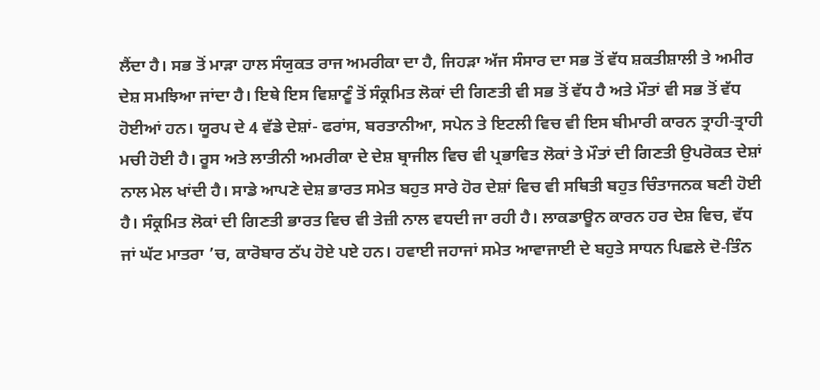ਲੈਂਦਾ ਹੈ। ਸਭ ਤੋਂ ਮਾੜਾ ਹਾਲ ਸੰਯੁਕਤ ਰਾਜ ਅਮਰੀਕਾ ਦਾ ਹੈ, ਜਿਹੜਾ ਅੱਜ ਸੰਸਾਰ ਦਾ ਸਭ ਤੋਂ ਵੱਧ ਸ਼ਕਤੀਸ਼ਾਲੀ ਤੇ ਅਮੀਰ ਦੇਸ਼ ਸਮਝਿਆ ਜਾਂਦਾ ਹੈ। ਇਥੇ ਇਸ ਵਿਸ਼ਾਣੂੰ ਤੋਂ ਸੰਕ੍ਰਮਿਤ ਲੋਕਾਂ ਦੀ ਗਿਣਤੀ ਵੀ ਸਭ ਤੋਂ ਵੱਧ ਹੈ ਅਤੇ ਮੌਤਾਂ ਵੀ ਸਭ ਤੋਂ ਵੱਧ ਹੋਈਆਂ ਹਨ। ਯੂਰਪ ਦੇ 4 ਵੱਡੇ ਦੇਸ਼ਾਂ- ਫਰਾਂਸ, ਬਰਤਾਨੀਆ, ਸਪੇਨ ਤੇ ਇਟਲੀ ਵਿਚ ਵੀ ਇਸ ਬੀਮਾਰੀ ਕਾਰਨ ਤ੍ਰਾਹੀ-ਤ੍ਰਾਹੀ ਮਚੀ ਹੋਈ ਹੈ। ਰੂਸ ਅਤੇ ਲਾਤੀਨੀ ਅਮਰੀਕਾ ਦੇ ਦੇਸ਼ ਬ੍ਰਾਜੀਲ ਵਿਚ ਵੀ ਪ੍ਰਭਾਵਿਤ ਲੋਕਾਂ ਤੇ ਮੌਤਾਂ ਦੀ ਗਿਣਤੀ ਉਪਰੋਕਤ ਦੇਸ਼ਾਂ ਨਾਲ ਮੇਲ ਖਾਂਦੀ ਹੈ। ਸਾਡੇ ਆਪਣੇ ਦੇਸ਼ ਭਾਰਤ ਸਮੇਤ ਬਹੁਤ ਸਾਰੇ ਹੋਰ ਦੇਸ਼ਾਂ ਵਿਚ ਵੀ ਸਥਿਤੀ ਬਹੁਤ ਚਿੰਤਾਜਨਕ ਬਣੀ ਹੋਈ ਹੈ। ਸੰਕ੍ਰਮਿਤ ਲੋਕਾਂ ਦੀ ਗਿਣਤੀ ਭਾਰਤ ਵਿਚ ਵੀ ਤੇਜ਼ੀ ਨਾਲ ਵਧਦੀ ਜਾ ਰਹੀ ਹੈ। ਲਾਕਡਾਊਨ ਕਾਰਨ ਹਰ ਦੇਸ਼ ਵਿਚ, ਵੱਧ ਜਾਂ ਘੱਟ ਮਾਤਰਾ ’ਚ, ਕਾਰੋਬਾਰ ਠੱਪ ਹੋਏ ਪਏ ਹਨ। ਹਵਾਈ ਜਹਾਜਾਂ ਸਮੇਤ ਆਵਾਜਾਈ ਦੇ ਬਹੁਤੇ ਸਾਧਨ ਪਿਛਲੇ ਦੋ-ਤਿੰਨ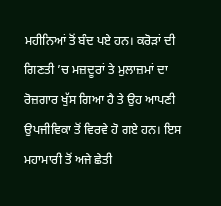ਮਹੀਨਿਆਂ ਤੋਂ ਬੰਦ ਪਏ ਹਨ। ਕਰੋੜਾਂ ਦੀ ਗਿਣਤੀ ’ਚ ਮਜ਼ਦੂਰਾਂ ਤੇ ਮੁਲਾਜ਼ਮਾਂ ਦਾ ਰੋਜ਼ਗਾਰ ਖੁੱਸ ਗਿਆ ਹੈ ਤੇ ਉਹ ਆਪਣੀ ਉਪਜੀਵਿਕਾ ਤੋਂ ਵਿਰਵੇ ਹੋ ਗਏ ਹਨ। ਇਸ ਮਹਾਮਾਰੀ ਤੋਂ ਅਜੇ ਛੇਤੀ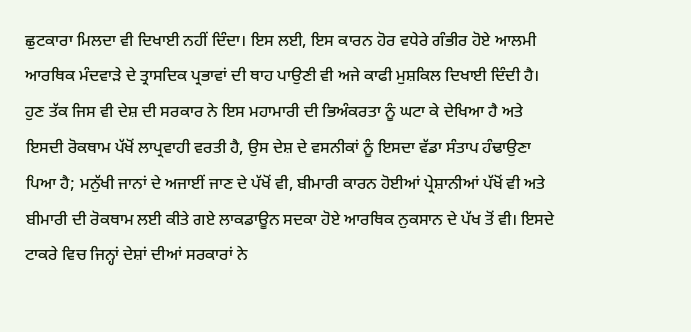ਛੁਟਕਾਰਾ ਮਿਲਦਾ ਵੀ ਦਿਖਾਈ ਨਹੀਂ ਦਿੰਦਾ। ਇਸ ਲਈ, ਇਸ ਕਾਰਨ ਹੋਰ ਵਧੇਰੇ ਗੰਭੀਰ ਹੋਏ ਆਲਮੀ ਆਰਥਿਕ ਮੰਦਵਾੜੇ ਦੇ ਤ੍ਰਾਸਦਿਕ ਪ੍ਰਭਾਵਾਂ ਦੀ ਥਾਹ ਪਾਉਣੀ ਵੀ ਅਜੇ ਕਾਫੀ ਮੁਸ਼ਕਿਲ ਦਿਖਾਈ ਦਿੰਦੀ ਹੈ।
ਹੁਣ ਤੱਕ ਜਿਸ ਵੀ ਦੇਸ਼ ਦੀ ਸਰਕਾਰ ਨੇ ਇਸ ਮਹਾਮਾਰੀ ਦੀ ਭਿਅੰਕਰਤਾ ਨੂੰ ਘਟਾ ਕੇ ਦੇਖਿਆ ਹੈ ਅਤੇ ਇਸਦੀ ਰੋਕਥਾਮ ਪੱਖੋਂ ਲਾਪ੍ਰਵਾਹੀ ਵਰਤੀ ਹੈ, ਉਸ ਦੇਸ਼ ਦੇ ਵਸਨੀਕਾਂ ਨੂੰ ਇਸਦਾ ਵੱਡਾ ਸੰਤਾਪ ਹੰਢਾਉਣਾ ਪਿਆ ਹੈ; ਮਨੁੱਖੀ ਜਾਨਾਂ ਦੇ ਅਜਾਈਂ ਜਾਣ ਦੇ ਪੱਖੋਂ ਵੀ, ਬੀਮਾਰੀ ਕਾਰਨ ਹੋਈਆਂ ਪ੍ਰੇਸ਼ਾਨੀਆਂ ਪੱਖੋਂ ਵੀ ਅਤੇ ਬੀਮਾਰੀ ਦੀ ਰੋਕਥਾਮ ਲਈ ਕੀਤੇ ਗਏ ਲਾਕਡਾਊਨ ਸਦਕਾ ਹੋਏ ਆਰਥਿਕ ਨੁਕਸਾਨ ਦੇ ਪੱਖ ਤੋਂ ਵੀ। ਇਸਦੇ ਟਾਕਰੇ ਵਿਚ ਜਿਨ੍ਹਾਂ ਦੇਸ਼ਾਂ ਦੀਆਂ ਸਰਕਾਰਾਂ ਨੇ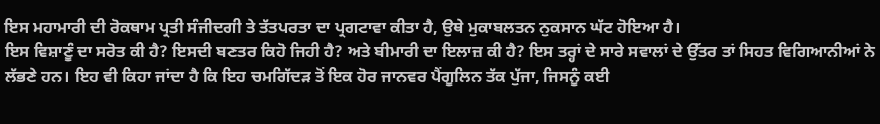ਇਸ ਮਹਾਮਾਰੀ ਦੀ ਰੋਕਥਾਮ ਪ੍ਰਤੀ ਸੰਜੀਦਗੀ ਤੇ ਤੱਤਪਰਤਾ ਦਾ ਪ੍ਰਗਟਾਵਾ ਕੀਤਾ ਹੈ, ਉਥੇ ਮੁਕਾਬਲਤਨ ਨੁਕਸਾਨ ਘੱਟ ਹੋਇਆ ਹੈ।
ਇਸ ਵਿਸ਼ਾਣੂੰ ਦਾ ਸਰੋਤ ਕੀ ਹੈ? ਇਸਦੀ ਬਣਤਰ ਕਿਹੋ ਜਿਹੀ ਹੈ? ਅਤੇ ਬੀਮਾਰੀ ਦਾ ਇਲਾਜ਼ ਕੀ ਹੈ? ਇਸ ਤਰ੍ਹਾਂ ਦੇ ਸਾਰੇ ਸਵਾਲਾਂ ਦੇ ਉੱਤਰ ਤਾਂ ਸਿਹਤ ਵਿਗਿਆਨੀਆਂ ਨੇ ਲੱਭਣੇ ਹਨ। ਇਹ ਵੀ ਕਿਹਾ ਜਾਂਦਾ ਹੈ ਕਿ ਇਹ ਚਮਗਿੱਦੜ ਤੋਂ ਇਕ ਹੋਰ ਜਾਨਵਰ ਪੈਂਗੂਲਿਨ ਤੱਕ ਪੁੱਜਾ, ਜਿਸਨੂੰ ਕਈ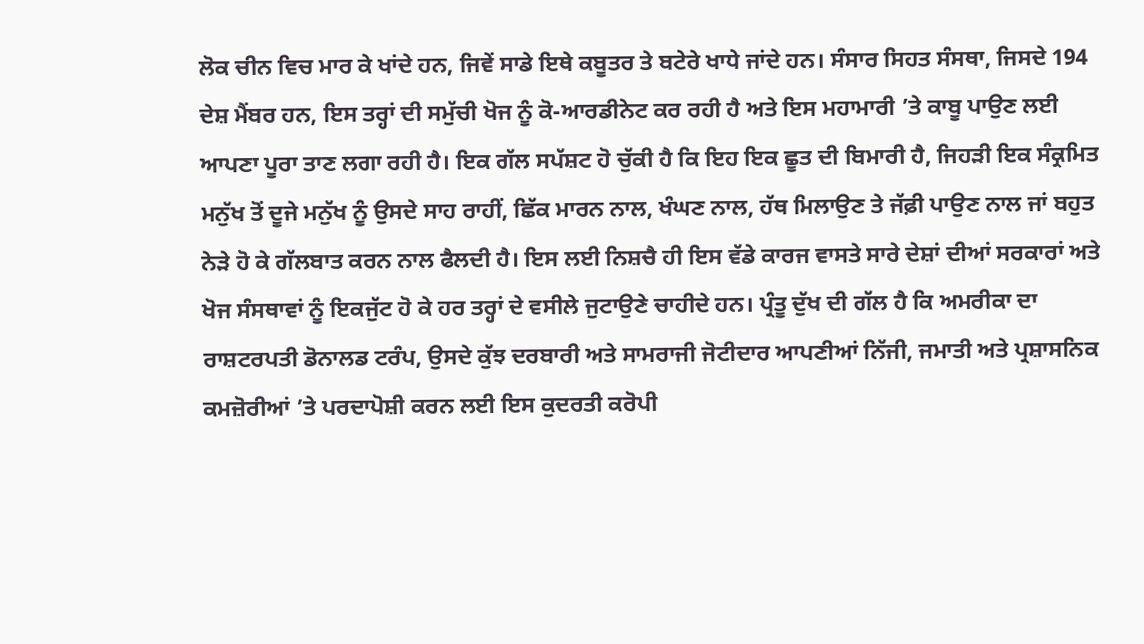ਲੋਕ ਚੀਨ ਵਿਚ ਮਾਰ ਕੇ ਖਾਂਦੇ ਹਨ, ਜਿਵੇਂ ਸਾਡੇ ਇਥੇ ਕਬੂਤਰ ਤੇ ਬਟੇਰੇ ਖਾਧੇ ਜਾਂਦੇ ਹਨ। ਸੰਸਾਰ ਸਿਹਤ ਸੰਸਥਾ, ਜਿਸਦੇ 194 ਦੇਸ਼ ਮੈਂਬਰ ਹਨ, ਇਸ ਤਰ੍ਹਾਂ ਦੀ ਸਮੁੱਚੀ ਖੋਜ ਨੂੰ ਕੋ-ਆਰਡੀਨੇਟ ਕਰ ਰਹੀ ਹੈ ਅਤੇ ਇਸ ਮਹਾਮਾਰੀ ’ਤੇ ਕਾਬੂ ਪਾਉਣ ਲਈ ਆਪਣਾ ਪੂਰਾ ਤਾਣ ਲਗਾ ਰਹੀ ਹੈ। ਇਕ ਗੱਲ ਸਪੱਸ਼ਟ ਹੋ ਚੁੱਕੀ ਹੈ ਕਿ ਇਹ ਇਕ ਛੂਤ ਦੀ ਬਿਮਾਰੀ ਹੈ, ਜਿਹੜੀ ਇਕ ਸੰਕ੍ਰਮਿਤ ਮਨੁੱਖ ਤੋਂ ਦੂਜੇ ਮਨੁੱਖ ਨੂੰ ਉਸਦੇ ਸਾਹ ਰਾਹੀਂ, ਛਿੱਕ ਮਾਰਨ ਨਾਲ, ਖੰਘਣ ਨਾਲ, ਹੱਥ ਮਿਲਾਉਣ ਤੇ ਜੱਫ਼ੀ ਪਾਉਣ ਨਾਲ ਜਾਂ ਬਹੁਤ ਨੇੜੇ ਹੋ ਕੇ ਗੱਲਬਾਤ ਕਰਨ ਨਾਲ ਫੈਲਦੀ ਹੈ। ਇਸ ਲਈ ਨਿਸ਼ਚੈ ਹੀ ਇਸ ਵੱਡੇ ਕਾਰਜ ਵਾਸਤੇ ਸਾਰੇ ਦੇਸ਼ਾਂ ਦੀਆਂ ਸਰਕਾਰਾਂ ਅਤੇ ਖੋਜ ਸੰਸਥਾਵਾਂ ਨੂੰ ਇਕਜੁੱਟ ਹੋ ਕੇ ਹਰ ਤਰ੍ਹਾਂ ਦੇ ਵਸੀਲੇ ਜੁਟਾਉਣੇ ਚਾਹੀਦੇ ਹਨ। ਪ੍ਰੰਤੂ ਦੁੱਖ ਦੀ ਗੱਲ ਹੈ ਕਿ ਅਮਰੀਕਾ ਦਾ ਰਾਸ਼ਟਰਪਤੀ ਡੋਨਾਲਡ ਟਰੰਪ, ਉਸਦੇ ਕੁੱਝ ਦਰਬਾਰੀ ਅਤੇ ਸਾਮਰਾਜੀ ਜੋਟੀਦਾਰ ਆਪਣੀਆਂ ਨਿੱਜੀ, ਜਮਾਤੀ ਅਤੇ ਪ੍ਰਸ਼ਾਸਨਿਕ ਕਮਜ਼ੋਰੀਆਂ ’ਤੇ ਪਰਦਾਪੋਸ਼ੀ ਕਰਨ ਲਈ ਇਸ ਕੁਦਰਤੀ ਕਰੋਪੀ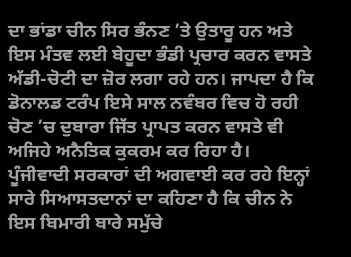ਦਾ ਭਾਂਡਾ ਚੀਨ ਸਿਰ ਭੰਨਣ ’ਤੇ ਉਤਾਰੂ ਹਨ ਅਤੇ ਇਸ ਮੰਤਵ ਲਈ ਬੇਹੂਦਾ ਭੰਡੀ ਪ੍ਰਚਾਰ ਕਰਨ ਵਾਸਤੇ ਅੱਡੀ-ਚੋਟੀ ਦਾ ਜ਼ੋਰ ਲਗਾ ਰਹੇ ਹਨ। ਜਾਪਦਾ ਹੈ ਕਿ ਡੋਨਾਲਡ ਟਰੰਪ ਇਸੇ ਸਾਲ ਨਵੰਬਰ ਵਿਚ ਹੋ ਰਹੀ ਚੋਣ ’ਚ ਦੁਬਾਰਾ ਜਿੱਤ ਪ੍ਰਾਪਤ ਕਰਨ ਵਾਸਤੇ ਵੀ ਅਜਿਹੇ ਅਨੈਤਿਕ ਕੁਕਰਮ ਕਰ ਰਿਹਾ ਹੈ। ਪੂੰਜੀਵਾਦੀ ਸਰਕਾਰਾਂ ਦੀ ਅਗਵਾਈ ਕਰ ਰਹੇ ਇਨ੍ਹਾਂ ਸਾਰੇ ਸਿਆਸਤਦਾਨਾਂ ਦਾ ਕਹਿਣਾ ਹੈ ਕਿ ਚੀਨ ਨੇ ਇਸ ਬਿਮਾਰੀ ਬਾਰੇ ਸਮੁੱਚੇ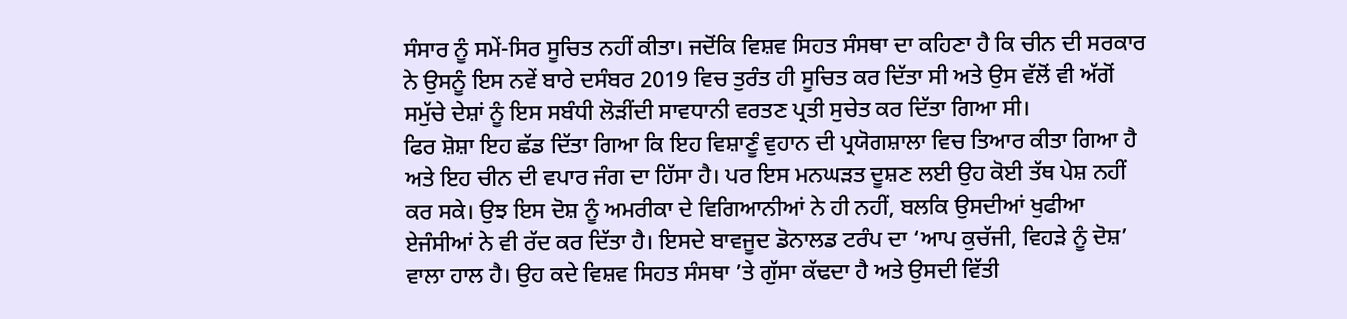ਸੰਸਾਰ ਨੂੰ ਸਮੇਂ-ਸਿਰ ਸੂਚਿਤ ਨਹੀਂ ਕੀਤਾ। ਜਦੋਂਕਿ ਵਿਸ਼ਵ ਸਿਹਤ ਸੰਸਥਾ ਦਾ ਕਹਿਣਾ ਹੈ ਕਿ ਚੀਨ ਦੀ ਸਰਕਾਰ ਨੇ ਉਸਨੂੰ ਇਸ ਨਵੇਂ ਬਾਰੇ ਦਸੰਬਰ 2019 ਵਿਚ ਤੁਰੰਤ ਹੀ ਸੂਚਿਤ ਕਰ ਦਿੱਤਾ ਸੀ ਅਤੇ ਉਸ ਵੱਲੋਂ ਵੀ ਅੱਗੋਂ ਸਮੁੱਚੇ ਦੇਸ਼ਾਂ ਨੂੰ ਇਸ ਸਬੰਧੀ ਲੋੜੀਂਦੀ ਸਾਵਧਾਨੀ ਵਰਤਣ ਪ੍ਰਤੀ ਸੁਚੇਤ ਕਰ ਦਿੱਤਾ ਗਿਆ ਸੀ।
ਫਿਰ ਸ਼ੋਸ਼ਾ ਇਹ ਛੱਡ ਦਿੱਤਾ ਗਿਆ ਕਿ ਇਹ ਵਿਸ਼ਾਣੂੰ ਵੁਹਾਨ ਦੀ ਪ੍ਰਯੋਗਸ਼ਾਲਾ ਵਿਚ ਤਿਆਰ ਕੀਤਾ ਗਿਆ ਹੈ ਅਤੇ ਇਹ ਚੀਨ ਦੀ ਵਪਾਰ ਜੰਗ ਦਾ ਹਿੱਸਾ ਹੈ। ਪਰ ਇਸ ਮਨਘੜਤ ਦੂਸ਼ਣ ਲਈ ਉਹ ਕੋਈ ਤੱਥ ਪੇਸ਼ ਨਹੀਂ ਕਰ ਸਕੇ। ਉਝ ਇਸ ਦੋਸ਼ ਨੂੰ ਅਮਰੀਕਾ ਦੇ ਵਿਗਿਆਨੀਆਂ ਨੇ ਹੀ ਨਹੀਂ, ਬਲਕਿ ਉਸਦੀਆਂ ਖੁਫੀਆ ਏਜੰਸੀਆਂ ਨੇ ਵੀ ਰੱਦ ਕਰ ਦਿੱਤਾ ਹੈ। ਇਸਦੇ ਬਾਵਜੂਦ ਡੋਨਾਲਡ ਟਰੰਪ ਦਾ ‘ਆਪ ਕੁਚੱਜੀ, ਵਿਹੜੇ ਨੂੰ ਦੋਸ਼’ ਵਾਲਾ ਹਾਲ ਹੈ। ਉਹ ਕਦੇ ਵਿਸ਼ਵ ਸਿਹਤ ਸੰਸਥਾ ’ਤੇ ਗੁੱਸਾ ਕੱਢਦਾ ਹੈ ਅਤੇ ਉਸਦੀ ਵਿੱਤੀ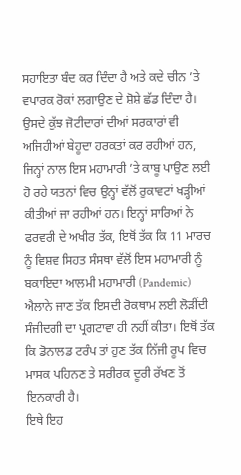ਸਹਾਇਤਾ ਬੰਦ ਕਰ ਦਿੰਦਾ ਹੈ ਅਤੇ ਕਦੇ ਚੀਨ ’ਤੇ ਵਪਾਰਕ ਰੋਕਾਂ ਲਗਾਉਣ ਦੇ ਸ਼ੋਸ਼ੇ ਛੱਡ ਦਿੰਦਾ ਹੈ। ਉਸਦੇ ਕੁੱਝ ਜੋਟੀਦਾਰਾਂ ਦੀਆਂ ਸਰਕਾਰਾਂ ਵੀ ਅਜਿਹੀਆਂ ਬੇਹੂਦਾ ਹਰਕਤਾਂ ਕਰ ਰਹੀਆਂ ਹਨ, ਜਿਨ੍ਹਾਂ ਨਾਲ ਇਸ ਮਹਾਮਾਰੀ ’ਤੇ ਕਾਬੂ ਪਾਉਣ ਲਈ ਹੋ ਰਹੇ ਯਤਨਾਂ ਵਿਚ ਉਨ੍ਹਾਂ ਵੱਲੋਂ ਰੁਕਾਵਟਾਂ ਖੜ੍ਹੀਆਂ ਕੀਤੀਆਂ ਜਾ ਰਹੀਆਂ ਹਨ। ਇਨ੍ਹਾਂ ਸਾਰਿਆਂ ਨੇ ਫਰਵਰੀ ਦੇ ਅਖੀਰ ਤੱਕ, ਇਥੋਂ ਤੱਕ ਕਿ 11 ਮਾਰਚ ਨੂੰ ਵਿਸ਼ਵ ਸਿਹਤ ਸੰਸਥਾ ਵੱਲੋਂ ਇਸ ਮਹਾਮਾਰੀ ਨੂੰ ਬਕਾਇਦਾ ਆਲਮੀ ਮਹਾਮਾਰੀ (Pandemic) ਐਲਾਨੇ ਜਾਣ ਤੱਕ ਇਸਦੀ ਰੋਕਥਾਮ ਲਈ ਲੋੜੀਂਦੀ ਸੰਜੀਦਗੀ ਦਾ ਪ੍ਰਗਟਾਵਾ ਹੀ ਨਹੀਂ ਕੀਤਾ। ਇਥੋਂ ਤੱਕ ਕਿ ਡੋਨਾਲਡ ਟਰੰਪ ਤਾਂ ਹੁਣ ਤੱਕ ਨਿੱਜੀ ਰੂਪ ਵਿਚ ਮਾਸਕ ਪਹਿਨਣ ਤੇ ਸਰੀਰਕ ਦੂਰੀ ਰੱਖਣ ਤੋਂ ਇਨਕਾਰੀ ਹੈ।
ਇਥੇ ਇਹ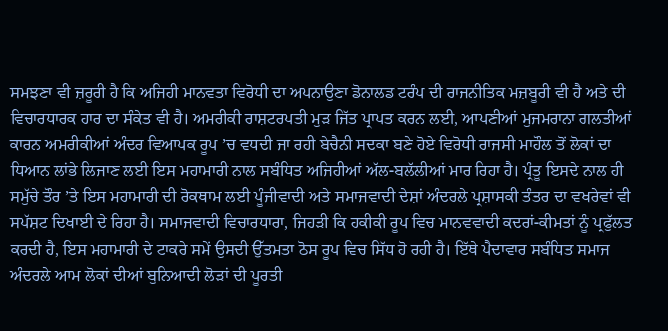ਸਮਝਣਾ ਵੀ ਜ਼ਰੂਰੀ ਹੈ ਕਿ ਅਜਿਹੀ ਮਾਨਵਤਾ ਵਿਰੋਧੀ ਦਾ ਅਪਨਾਉਣਾ ਡੋਨਾਲਡ ਟਰੰਪ ਦੀ ਰਾਜਨੀਤਿਕ ਮਜ਼ਬੂਰੀ ਵੀ ਹੈ ਅਤੇ ਦੀ ਵਿਚਾਰਧਾਰਕ ਹਾਰ ਦਾ ਸੰਕੇਤ ਵੀ ਹੈ। ਅਮਰੀਕੀ ਰਾਸ਼ਟਰਪਤੀ ਮੁੜ ਜਿੱਤ ਪ੍ਰਾਪਤ ਕਰਨ ਲਈ, ਆਪਣੀਆਂ ਮੁਜਮਰਾਨਾ ਗਲਤੀਆਂ ਕਾਰਨ ਅਮਰੀਕੀਆਂ ਅੰਦਰ ਵਿਆਪਕ ਰੂਪ ’ਚ ਵਧਦੀ ਜਾ ਰਹੀ ਬੇਚੈਨੀ ਸਦਕਾ ਬਣੇ ਹੋਏ ਵਿਰੋਧੀ ਰਾਜਸੀ ਮਾਹੌਲ ਤੋਂ ਲੋਕਾਂ ਦਾ ਧਿਆਨ ਲਾਂਭੇ ਲਿਜਾਣ ਲਈ ਇਸ ਮਹਾਮਾਰੀ ਨਾਲ ਸਬੰਧਿਤ ਅਜਿਹੀਆਂ ਅੱਲ-ਬਲੱਲੀਆਂ ਮਾਰ ਰਿਹਾ ਹੈ। ਪ੍ਰੰਤੂ ਇਸਦੇ ਨਾਲ ਹੀ ਸਮੁੱਚੇ ਤੌਰ ’ਤੇ ਇਸ ਮਹਾਮਾਰੀ ਦੀ ਰੋਕਥਾਮ ਲਈ ਪੂੰਜੀਵਾਦੀ ਅਤੇ ਸਮਾਜਵਾਦੀ ਦੇਸ਼ਾਂ ਅੰਦਰਲੇ ਪ੍ਰਸ਼ਾਸਕੀ ਤੰਤਰ ਦਾ ਵਖਰੇਵਾਂ ਵੀ ਸਪੱਸ਼ਟ ਦਿਖਾਈ ਦੇ ਰਿਹਾ ਹੈ। ਸਮਾਜਵਾਦੀ ਵਿਚਾਰਧਾਰਾ, ਜਿਹੜੀ ਕਿ ਹਕੀਕੀ ਰੂਪ ਵਿਚ ਮਾਨਵਵਾਦੀ ਕਦਰਾਂ-ਕੀਮਤਾਂ ਨੂੰ ਪ੍ਰਫੁੱਲਤ ਕਰਦੀ ਹੈ, ਇਸ ਮਹਾਮਾਰੀ ਦੇ ਟਾਕਰੇ ਸਮੇਂ ਉਸਦੀ ਉੱਤਮਤਾ ਠੋਸ ਰੂਪ ਵਿਚ ਸਿੱਧ ਹੋ ਰਹੀ ਹੈ। ਇੱਥੇ ਪੈਦਾਵਾਰ ਸਬੰਧਿਤ ਸਮਾਜ ਅੰਦਰਲੇ ਆਮ ਲੋਕਾਂ ਦੀਆਂ ਬੁਨਿਆਦੀ ਲੋੜਾਂ ਦੀ ਪੂਰਤੀ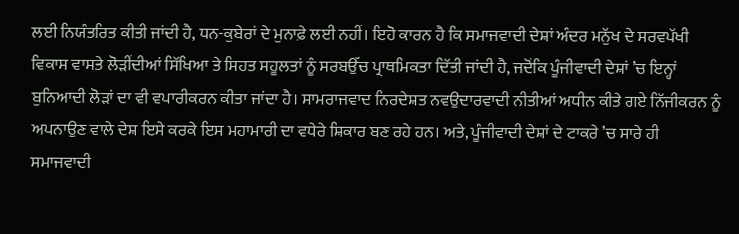ਲਈ ਨਿਯੰਤਰਿਤ ਕੀਤੀ ਜਾਂਦੀ ਹੈ, ਧਨ-ਕੁਬੇਰਾਂ ਦੇ ਮੁਨਾਫ਼ੇ ਲਈ ਨਹੀਂ। ਇਹੋ ਕਾਰਨ ਹੈ ਕਿ ਸਮਾਜਵਾਦੀ ਦੇਸ਼ਾਂ ਅੰਦਰ ਮਨੁੱਖ ਦੇ ਸਰਵਪੱਖੀ ਵਿਕਾਸ ਵਾਸਤੇ ਲੋੜੀਂਦੀਆਂ ਸਿੱਖਿਆ ਤੇ ਸਿਹਤ ਸਹੂਲਤਾਂ ਨੂੰ ਸਰਬਉੱਚ ਪ੍ਰਾਥਮਿਕਤਾ ਦਿੱਤੀ ਜਾਂਦੀ ਹੈ, ਜਦੋਂਕਿ ਪੂੰਜੀਵਾਦੀ ਦੇਸ਼ਾਂ ’ਚ ਇਨ੍ਹਾਂ ਬੁਨਿਆਦੀ ਲੋੜਾਂ ਦਾ ਵੀ ਵਪਾਰੀਕਰਨ ਕੀਤਾ ਜਾਂਦਾ ਹੈ। ਸਾਮਰਾਜਵਾਦ ਨਿਰਦੇਸ਼ਤ ਨਵਉਦਾਰਵਾਦੀ ਨੀਤੀਆਂ ਅਧੀਨ ਕੀਤੇ ਗਏ ਨਿੱਜੀਕਰਨ ਨੂੰ ਅਪਨਾਉਣ ਵਾਲੇ ਦੇਸ਼ ਇਸੇ ਕਰਕੇ ਇਸ ਮਹਾਮਾਰੀ ਦਾ ਵਧੇਰੇ ਸ਼ਿਕਾਰ ਬਣ ਰਹੇ ਹਨ। ਅਤੇ, ਪੂੰਜੀਵਾਦੀ ਦੇਸ਼ਾਂ ਦੇ ਟਾਕਰੇ ’ਚ ਸਾਰੇ ਹੀ ਸਮਾਜਵਾਦੀ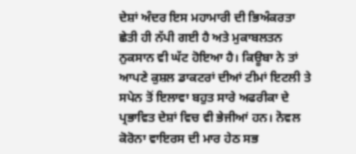ਦੇਸ਼ਾਂ ਅੰਦਰ ਇਸ ਮਹਾਮਾਰੀ ਦੀ ਭਿਅੰਕਰਤਾ ਛੇਤੀ ਹੀ ਨੱਪੀ ਗਈ ਹੈ ਅਤੇ ਮੁਕਾਬਲਤਨ ਨੁਕਸਾਨ ਵੀ ਘੱਟ ਹੋਇਆ ਹੈ। ਕਿਊਬਾ ਨੇ ਤਾਂ ਆਪਣੇ ਕੁਸ਼ਲ ਡਾਕਟਰਾਂ ਦੀਆਂ ਟੀਮਾਂ ਇਟਲੀ ਤੇ ਸਪੇਨ ਤੋਂ ਇਲਾਵਾ ਬਹੁਤ ਸਾਰੇ ਅਫਰੀਕਾ ਦੇ ਪ੍ਰਭਾਵਿਤ ਦੇਸ਼ਾਂ ਵਿਚ ਵੀ ਭੇਜੀਆਂ ਹਨ। ਨੋਵਲ ਕੋਰੋਨਾ ਵਾਇਰਸ ਦੀ ਮਾਰ ਹੇਠ ਸਭ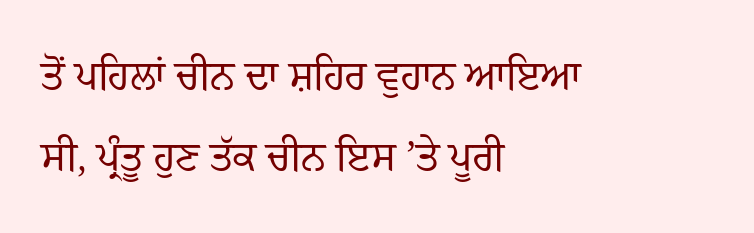ਤੋਂ ਪਹਿਲਾਂ ਚੀਨ ਦਾ ਸ਼ਹਿਰ ਵੁਹਾਨ ਆਇਆ ਸੀ, ਪ੍ਰੰਤੂ ਹੁਣ ਤੱਕ ਚੀਨ ਇਸ ’ਤੇ ਪੂਰੀ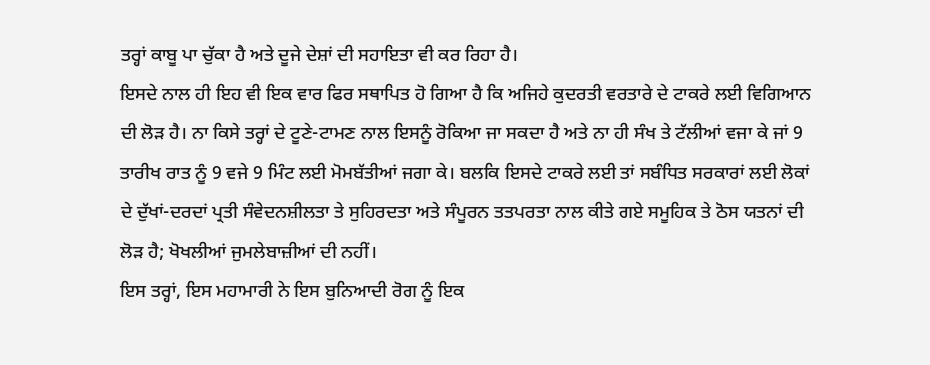ਤਰ੍ਹਾਂ ਕਾਬੂ ਪਾ ਚੁੱਕਾ ਹੈ ਅਤੇ ਦੂਜੇ ਦੇਸ਼ਾਂ ਦੀ ਸਹਾਇਤਾ ਵੀ ਕਰ ਰਿਹਾ ਹੈ।
ਇਸਦੇ ਨਾਲ ਹੀ ਇਹ ਵੀ ਇਕ ਵਾਰ ਫਿਰ ਸਥਾਪਿਤ ਹੋ ਗਿਆ ਹੈ ਕਿ ਅਜਿਹੇ ਕੁਦਰਤੀ ਵਰਤਾਰੇ ਦੇ ਟਾਕਰੇ ਲਈ ਵਿਗਿਆਨ ਦੀ ਲੋੜ ਹੈ। ਨਾ ਕਿਸੇ ਤਰ੍ਹਾਂ ਦੇ ਟੂਣੇ-ਟਾਮਣ ਨਾਲ ਇਸਨੂੰ ਰੋਕਿਆ ਜਾ ਸਕਦਾ ਹੈ ਅਤੇ ਨਾ ਹੀ ਸੰਖ ਤੇ ਟੱਲੀਆਂ ਵਜਾ ਕੇ ਜਾਂ 9 ਤਾਰੀਖ ਰਾਤ ਨੂੰ 9 ਵਜੇ 9 ਮਿੰਟ ਲਈ ਮੋਮਬੱਤੀਆਂ ਜਗਾ ਕੇ। ਬਲਕਿ ਇਸਦੇ ਟਾਕਰੇ ਲਈ ਤਾਂ ਸਬੰਧਿਤ ਸਰਕਾਰਾਂ ਲਈ ਲੋਕਾਂ ਦੇ ਦੁੱਖਾਂ-ਦਰਦਾਂ ਪ੍ਰਤੀ ਸੰਵੇਦਨਸ਼ੀਲਤਾ ਤੇ ਸੁਹਿਰਦਤਾ ਅਤੇ ਸੰਪੂਰਨ ਤਤਪਰਤਾ ਨਾਲ ਕੀਤੇ ਗਏ ਸਮੂਹਿਕ ਤੇ ਠੋਸ ਯਤਨਾਂ ਦੀ ਲੋੜ ਹੈ; ਖੋਖਲੀਆਂ ਜੁਮਲੇਬਾਜ਼ੀਆਂ ਦੀ ਨਹੀਂ।
ਇਸ ਤਰ੍ਹਾਂ, ਇਸ ਮਹਾਮਾਰੀ ਨੇ ਇਸ ਬੁਨਿਆਦੀ ਰੋਗ ਨੂੰ ਇਕ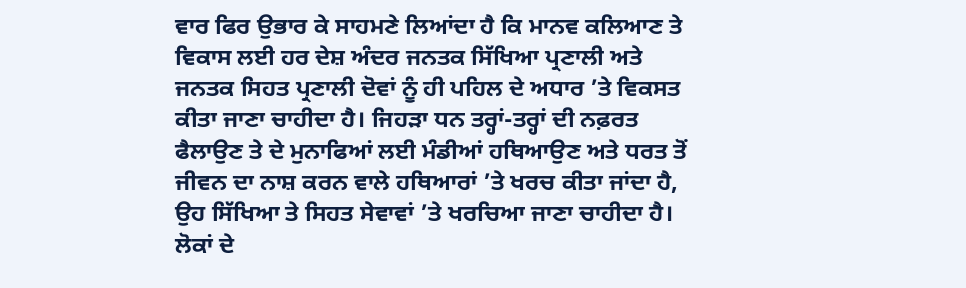ਵਾਰ ਫਿਰ ਉਭਾਰ ਕੇ ਸਾਹਮਣੇ ਲਿਆਂਦਾ ਹੈ ਕਿ ਮਾਨਵ ਕਲਿਆਣ ਤੇ ਵਿਕਾਸ ਲਈ ਹਰ ਦੇਸ਼ ਅੰਦਰ ਜਨਤਕ ਸਿੱਖਿਆ ਪ੍ਰਣਾਲੀ ਅਤੇ ਜਨਤਕ ਸਿਹਤ ਪ੍ਰਣਾਲੀ ਦੋਵਾਂ ਨੂੰ ਹੀ ਪਹਿਲ ਦੇ ਅਧਾਰ ’ਤੇ ਵਿਕਸਤ ਕੀਤਾ ਜਾਣਾ ਚਾਹੀਦਾ ਹੈ। ਜਿਹੜਾ ਧਨ ਤਰ੍ਹਾਂ-ਤਰ੍ਹਾਂ ਦੀ ਨਫ਼ਰਤ ਫੈਲਾਉਣ ਤੇ ਦੇ ਮੁਨਾਫਿਆਂ ਲਈ ਮੰਡੀਆਂ ਹਥਿਆਉਣ ਅਤੇ ਧਰਤ ਤੋਂ ਜੀਵਨ ਦਾ ਨਾਸ਼ ਕਰਨ ਵਾਲੇ ਹਥਿਆਰਾਂ ’ਤੇ ਖਰਚ ਕੀਤਾ ਜਾਂਦਾ ਹੈ, ਉਹ ਸਿੱਖਿਆ ਤੇ ਸਿਹਤ ਸੇਵਾਵਾਂ ’ਤੇ ਖਰਚਿਆ ਜਾਣਾ ਚਾਹੀਦਾ ਹੈ। ਲੋਕਾਂ ਦੇ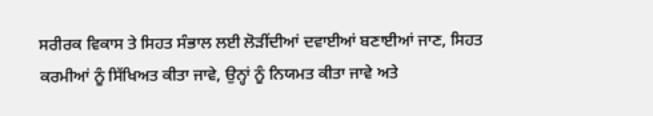ਸਰੀਰਕ ਵਿਕਾਸ ਤੇ ਸਿਹਤ ਸੰਭਾਲ ਲਈ ਲੋੜੀਂਦੀਆਂ ਦਵਾਈਆਂ ਬਣਾਈਆਂ ਜਾਣ, ਸਿਹਤ ਕਰਮੀਆਂ ਨੂੰ ਸਿੱਖਿਅਤ ਕੀਤਾ ਜਾਵੇ, ਉਨ੍ਹਾਂ ਨੂੰ ਨਿਯਮਤ ਕੀਤਾ ਜਾਵੇ ਅਤੇ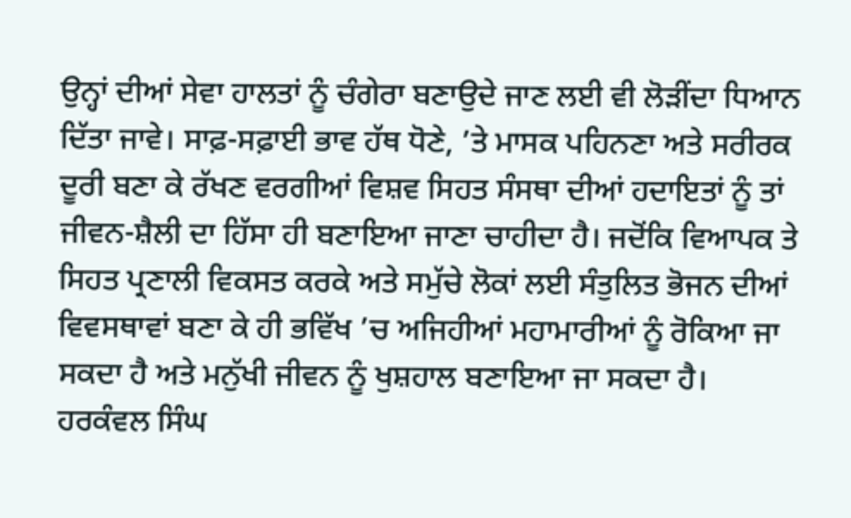ਉਨ੍ਹਾਂ ਦੀਆਂ ਸੇਵਾ ਹਾਲਤਾਂ ਨੂੰ ਚੰਗੇਰਾ ਬਣਾਉਦੇ ਜਾਣ ਲਈ ਵੀ ਲੋੜੀਂਦਾ ਧਿਆਨ ਦਿੱਤਾ ਜਾਵੇ। ਸਾਫ਼-ਸਫ਼ਾਈ ਭਾਵ ਹੱਥ ਧੋਣੇ, ’ਤੇ ਮਾਸਕ ਪਹਿਨਣਾ ਅਤੇ ਸਰੀਰਕ ਦੂਰੀ ਬਣਾ ਕੇ ਰੱਖਣ ਵਰਗੀਆਂ ਵਿਸ਼ਵ ਸਿਹਤ ਸੰਸਥਾ ਦੀਆਂ ਹਦਾਇਤਾਂ ਨੂੰ ਤਾਂ ਜੀਵਨ-ਸ਼ੈਲੀ ਦਾ ਹਿੱਸਾ ਹੀ ਬਣਾਇਆ ਜਾਣਾ ਚਾਹੀਦਾ ਹੈ। ਜਦੋਂਕਿ ਵਿਆਪਕ ਤੇ ਸਿਹਤ ਪ੍ਰਣਾਲੀ ਵਿਕਸਤ ਕਰਕੇ ਅਤੇ ਸਮੁੱਚੇ ਲੋਕਾਂ ਲਈ ਸੰਤੁਲਿਤ ਭੋਜਨ ਦੀਆਂ ਵਿਵਸਥਾਵਾਂ ਬਣਾ ਕੇ ਹੀ ਭਵਿੱਖ ’ਚ ਅਜਿਹੀਆਂ ਮਹਾਮਾਰੀਆਂ ਨੂੰ ਰੋਕਿਆ ਜਾ ਸਕਦਾ ਹੈ ਅਤੇ ਮਨੁੱਖੀ ਜੀਵਨ ਨੂੰ ਖੁਸ਼ਹਾਲ ਬਣਾਇਆ ਜਾ ਸਕਦਾ ਹੈ।
ਹਰਕੰਵਲ ਸਿੰਘ